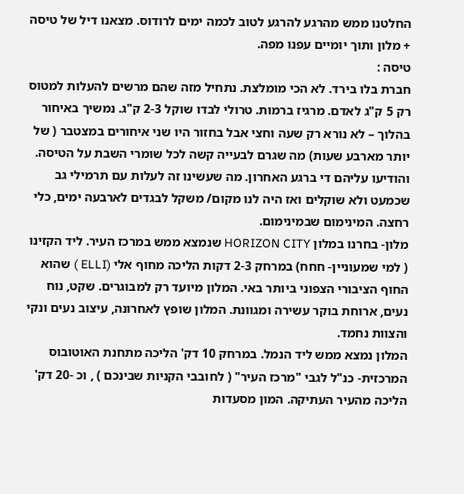החלטנו ממש מהרגע להרגע לטוב לכמה ימים לרודוס. מצאנו דיל של טיסה + מלון ותוך יומיים עפנו מפה.
טיסה :
חברת בלו בירד. לא הכי מומלצת. נתחיל מזה שהם מרשים להעלות למטוס רק 5 ק"ג לאדם. מרגיז ברמות. טרולי לבדו שוקל 2-3 ק"ג. נמשיך באיחור בהלוך – לא נורא רק שעה וחצי אבל בחזור היו שני איחורים במצטבר ( של יותר מארבע שעות) מה שגרם לבעייה קשה לכל שומרי השבת על הטיסה. והודיעו עליהם די ברגע האחרון. מה שעשינו זה לעלות עם תרמילי גב שכמעט ולא שוקלים ואז היה לנו מקום/ משקל לבגדים לארבעה ימים, כלי רחצה. המינימום שבמינימום.
מלון- בחרנו במלון HORIZON CITY שנמצא ממש במרכז העיר. ליד הקזינו ( למי שמעוניין- חחח) במרחק 2-3 דקות הליכה מחוף אלי (ELLI ) שהוא החוף הציבורי הצפוני ביותר באי. המלון מיועד רק למבוגרים. שקט, נוח נעים, ארוחת בוקר עשירה ומגוונת. המלון שופץ לאחרונה, עיצוב נעים ונקי והצוות נחמד.
המלון נמצא ממש ליד הנמל. במרחק 10 דק' הליכה מתחנת האוטובוס המרכזית- כנ"ל לגבי "מרכז העיר" ( לחובבי הקניות שבינכם ) , וכ -20 דק' הליכה מהעיר העתיקה. המון מסעדות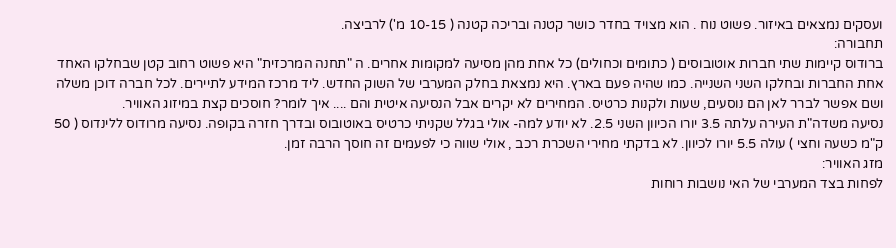ועסקים נמצאים באיזור. פשוט נוח . הוא מצויד בחדר כושר קטנה ובריכה קטנה ( 10-15 מ') לרביצה.
תחבורה:
ברודוס קיימות שתי חברות אוטובוסים ( כתומים וכחולים) כל אחת מהן מסיעה למקומות אחרים. ה "תחנה המרכזית" היא פשוט רחוב קטן שבחלקו האחד אחת החברות ובחלקו השני השנייה. כמו שהיה פעם בארץ. היא נמצאת בחלק המערבי של השוק החדש. ליד מרכז המידע לתיירים. לכל חברה דוכן משלה ושם אפשר לברר לאן הם נוסעים, שעות ולקנות כרטיס. המחירים לא יקרים אבל הנסיעה איטית והם .... איך לומר? חוסכים קצת במיזוג האוויר.
נסיעה משדה"ת העירה עלתה 3.5 יורו הכיוון השני 2.5. לא יודע למה- אולי בגלל שקניתי כרטיס באוטובוס ובדרך חזרה בקופה. נסיעה מרודוס ללינדוס ( 50 ק"מ כשעה וחצי ) עולה 5.5 יורו לכיוון. לא בדקתי מחירי השכרת רכב , אולי שווה כי לפעמים זה חוסך הרבה זמן.
מזג האוויר:
לפחות בצד המערבי של האי נושבות רוחות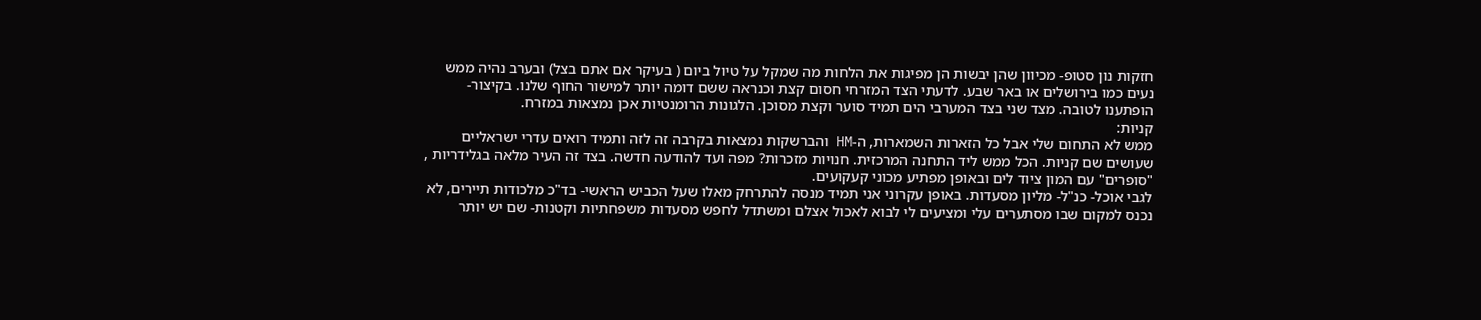חזקות נון סטופ- מכיוון שהן יבשות הן מפיגות את הלחות מה שמקל על טיול ביום ( בעיקר אם אתם בצל) ובערב נהיה ממש נעים כמו בירושלים או באר שבע. לדעתי הצד המזרחי חסום קצת וכנראה ששם דומה יותר למישור החוף שלנו. בקיצור- הופתענו לטובה. מצד שני בצד המערבי הים תמיד סוער וקצת מסוכן. הלגונות הרומנטיות אכן נמצאות במזרח.
קניות:
ממש לא התחום שלי אבל כל הזארות השמארות, ה-HM והברשקות נמצאות בקרבה זה לזה ותמיד רואים עדרי ישראליים שעושים שם קניות. הכל ממש ליד התחנה המרכזית. חנויות מזכרות? מפה ועד להודעה חדשה. בצד זה העיר מלאה בגלידריות , "סופרים" עם המון ציוד לים ובאופן מפתיע מכוני קעקועים.
לגבי אוכל- כנ"ל- מליון מסעדות. באופן עקרוני אני תמיד מנסה להתרחק מאלו שעל הכביש הראשי- בד"כ מלכודות תיירים, לא נכנס למקום שבו מסתערים עלי ומציעים לי לבוא לאכול אצלם ומשתדל לחפש מסעדות משפחתיות וקטנות- שם יש יותר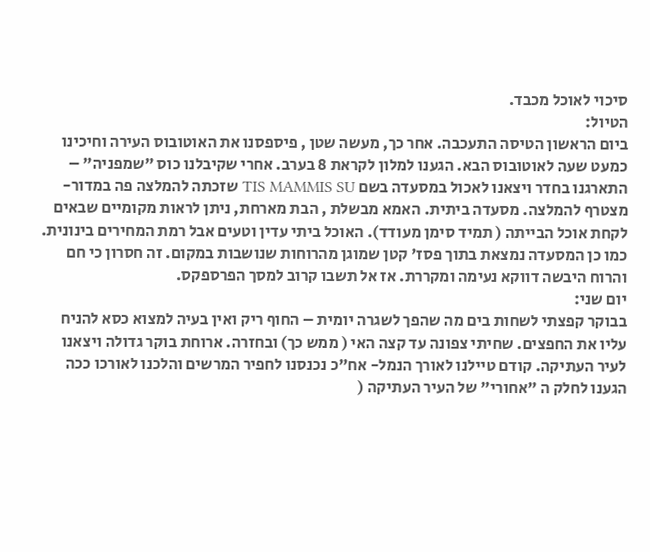סיכוי לאוכל מכבד.
הטיול:
ביום הראשון הטיסה התעכבה. אחר כך, מעשה שטן , פיספסנו את האוטובוס העירה וחיכינו כמעט שעה לאוטובוס הבא. הגענו למלון לקראת 8 בערב. אחרי שקיבלנו כוס "שמפניה" – התארגנו בחדר ויצאנו לאכול במסעדה בשם TIS MAMMIS SU שזכתה להמלצה פה במדור- מצטרף להמלצה. מסעדה ביתית. האמא מבשלת , הבת מארחת, ניתן לראות מקומיים שבאים לקחת אוכל הבייתה ( תמיד סימן מעודד). האוכל ביתי עדין וטעים אבל רמת המחירים בינונית. כמו כן המסעדה נמצאת בתוך פסז' קטן שמוגן מהרוחות שנושבות במקום. זה חסרון כי חם והרוח היבשה דווקא נעימה ומקררת. אז אל תשבו קרוב למסך הפרספקס.
יום שני:
בבוקר קפצתי לשחות בים מה שהפך לשגרה יומית – החוף ריק ואין בעיה למצוא כסא להניח עליו את החפצים. שחיתי צפונה עד קצה האי ( ממש כך) ובחזרה. ארוחת בוקר גדולה ויצאנו לעיר העתיקה. קודם טיילנו לאורך הנמל- אח"כ נכנסנו לחפיר המרשים והלכנו לאורכו ככה הגענו לחלק ה "אחורי" של העיר העתיקה (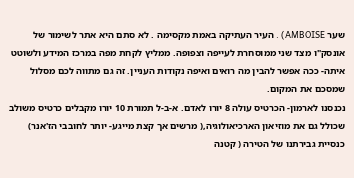שער AMBOISE) . העיר העתיקה באמת מקסימה . לא סתם היא אתר לשימור של אונסק"ו מצד שני ממוסחרת לעייפה וצפופה. ממליץ לקחת מפה במרכז המידע ולשוטט איתה- ככה אפשר להבין מה רואים ואיפה נקודות העניין. זה גם מתווה לכם מסלול שמסכם את המקום.
נכנסנו לארמון- הכרטיס עולה 8 יורו לאדם. א-ב-ל תמורת 10 יורו מקבלים כרטיס משולב שכולל גם את מוזיאון הארכיאולוגיה,( מרשים אך קצת מייגע- יותר לחובבי הז'אנר) כנסיית גבירתנו של הטירה ( קטנה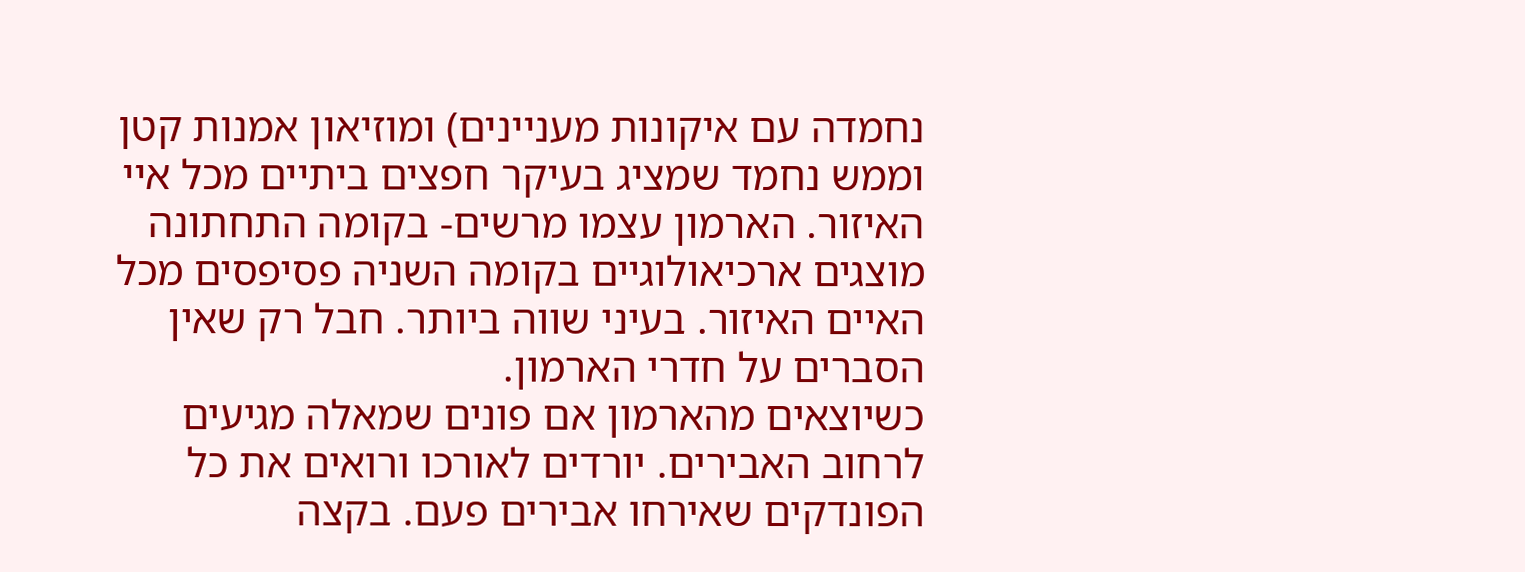נחמדה עם איקונות מעניינים) ומוזיאון אמנות קטן וממש נחמד שמציג בעיקר חפצים ביתיים מכל איי האיזור. הארמון עצמו מרשים- בקומה התחתונה מוצגים ארכיאולוגיים בקומה השניה פסיפסים מכל האיים האיזור. בעיני שווה ביותר. חבל רק שאין הסברים על חדרי הארמון.
כשיוצאים מהארמון אם פונים שמאלה מגיעים לרחוב האבירים. יורדים לאורכו ורואים את כל הפונדקים שאירחו אבירים פעם. בקצה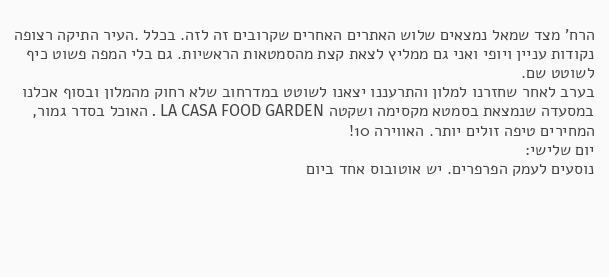הרח' מצד שמאל נמצאים שלוש האתרים האחרים שקרובים זה לזה. בכלל .העיר התיקה רצופה נקודות עניין ויופי ואני גם ממליץ לצאת קצת מהסמטאות הראשיות. גם בלי המפה פשוט כיף לשוטט שם.
בערב לאחר שחזרנו למלון והתרעננו יצאנו לשוטט במדרחוב שלא רחוק מהמלון ובסוף אכלנו במסעדה שנמצאת בסמטא מקסימה ושקטה LA CASA FOOD GARDEN . האוכל בסדר גמור, המחירים טיפה זולים יותר. האווירה 10!
יום שלישי:
נוסעים לעמק הפרפרים. יש אוטובוס אחד ביום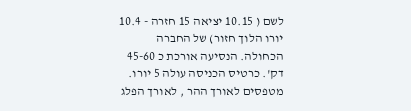לשם ( 10.15 יציאה 15 חזרה - 10.4 יורו הלוך חזור) של החברה הכחולה. הנסיעה אורכת כ 45-60 דק'. כרטיס הכניסה עולה 5 יורו. מטפסים לאורך ההר , לאורך הפלג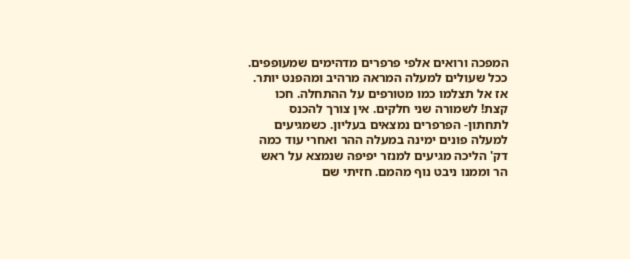המפכה ורואים אלפי פרפרים מדהימים שמעופפים. ככל שעולים למעלה המראה מרהיב ומהפנט יותר. אז אל תצלמו כמו מטורפים על ההתחלה. חכו קצת! לשמורה שני חלקים. אין צורך להכנס לתחתון- הפרפרים נמצאים בעליון. כשמגיעים למעלה פונים ימינה במעלה ההר ואחרי עוד כמה דק' הליכה מגיעים למנזר יפיפה שנמצא על ראש הר וממנו ניבט נוף מהמם. חזיתי שם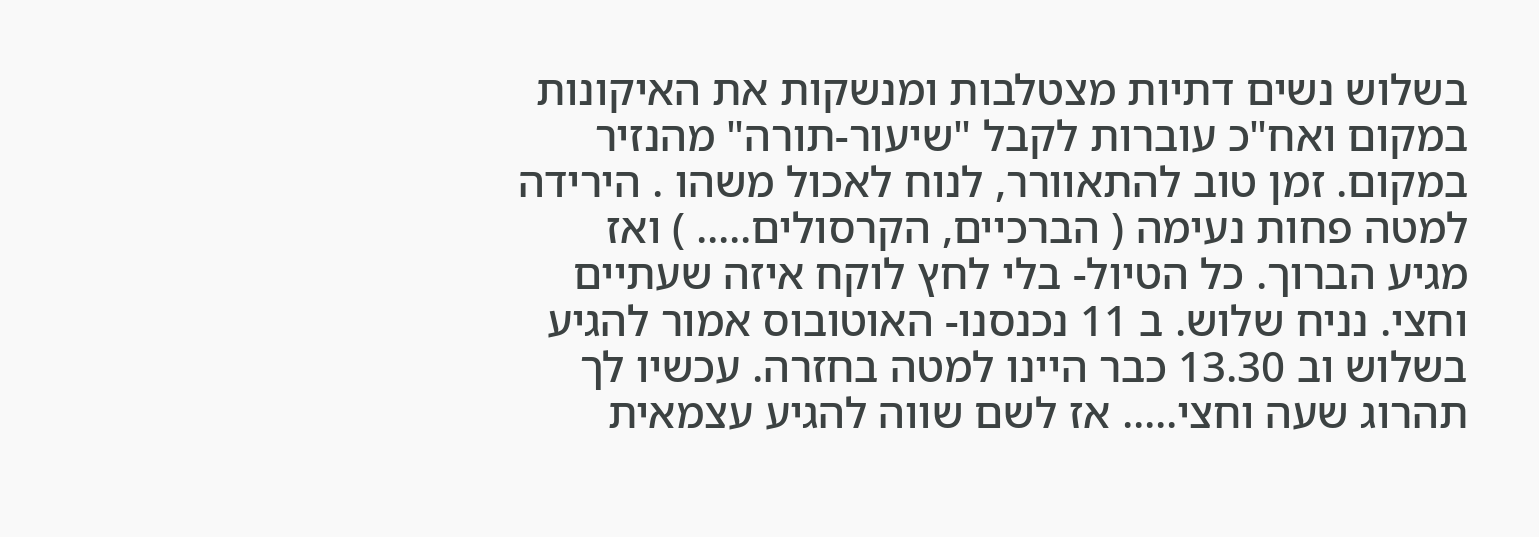בשלוש נשים דתיות מצטלבות ומנשקות את האיקונות במקום ואח"כ עוברות לקבל "שיעור-תורה" מהנזיר במקום. זמן טוב להתאוורר, לנוח לאכול משהו . הירידה למטה פחות נעימה ( הברכיים, הקרסולים..... ) ואז מגיע הברוך. כל הטיול- בלי לחץ לוקח איזה שעתיים וחצי. נניח שלוש. ב 11 נכנסנו- האוטובוס אמור להגיע בשלוש וב 13.30 כבר היינו למטה בחזרה. עכשיו לך תהרוג שעה וחצי..... אז לשם שווה להגיע עצמאית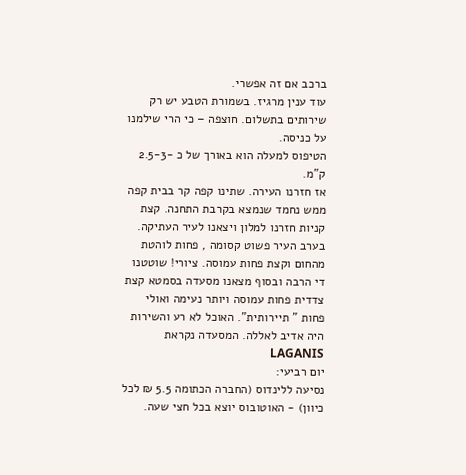ברכב אם זה אפשרי.
עוד ענין מרגיז. בשמורת הטבע יש רק שירותים בתשלום. חוצפה – כי הרי שילמנו על כניסה.
הטיפוס למעלה הוא באורך של כ -2.5-3 ק"מ.
אז חזרנו העירה. שתינו קפה קר בבית קפה ממש נחמד שנמצא בקרבת התחנה. קצת קניות חזרנו למלון ויצאנו לעיר העתיקה. בערב העיר פשוט קסומה , פחות לוהטת מהחום וקצת פחות עמוסה. ציורי! שוטטנו די הרבה ובסוף מצאנו מסעדה בסמטא קצת צדדית פחות עמוסה ויותר נעימה ואולי פחות " תיירותית". האוכל לא רע והשירות היה אדיב לאללה. המסעדה נקראת LAGANIS
יום רביעי:
נסיעה ללינדוס (החברה הכתומה 5.5 ₪ לכל כיוון) - האוטובוס יוצא בכל חצי שעה.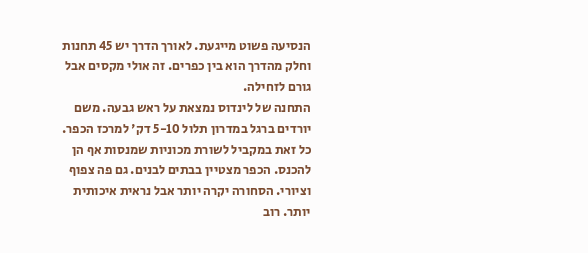הנסיעה פשוט מייגעת. לאורך הדרך יש 45 תחנות וחלק מהדרך הוא בין כפרים. זה אולי מקסים אבל גורם לזחילה.
התחנה של לינדוס נמצאת על ראש גבעה. משם יורדים ברגל במדרון תלול 5-10 דק' למרכז הכפר. כל זאת במקביל לשורת מכוניות שמנסות אף הן להכנס. הכפר מצטיין בבתים לבנים. גם פה צפוף וציורי. הסחורה יקרה יותר אבל נראית איכותית יותר. רוב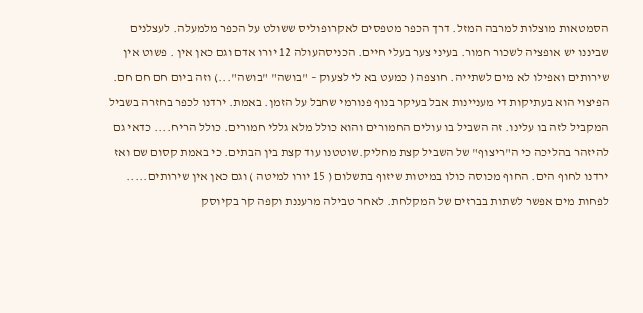הסמטאות מוצלות למרבה המזל. דרך הכפר מטפסים לאקרופוליס ששולט על הכפר מלמעלה. לעצלנים שביננו יש אופציה לשכור חמור. בעיני צער בעלי חיים. הכניסהעולה 12 יורו אדם וגם כאן אין . פשוט אין שירותים ואפילו לא מים לשתייה. חוצפה ( כמעט בא לי לצעוק – "בושה" "בושה"...) וזה ביום חם חם חם. הפיצוי הוא בעתיקות די מעניינות אבל בעיקר בנוף פנורמי שחבל על הזמן. באמת. ירדנו לכפר בחזרה בשביל המקביל לזה בו עלינו. זה השביל בו עולים החמורים והוא כולל מלא גללי חמורים. כולל הריח.... כדאי גם להיזהר בהליכה כי ה"ריצוף" של השביל קצת מחליק.שוטטנו עוד קצת בין הבתים. כי באמת קסום שם ואז ירדנו לחוף הים. החוף מכוסה כולו במיטות שיזוף בתשלום ( 15 יורו למיטה ) וגם כאן אין שירותים..... לפחות מים אפשר לשתות בברזים של המקלחת. לאחר טבילה מרעננת וקפה קר בקיוסק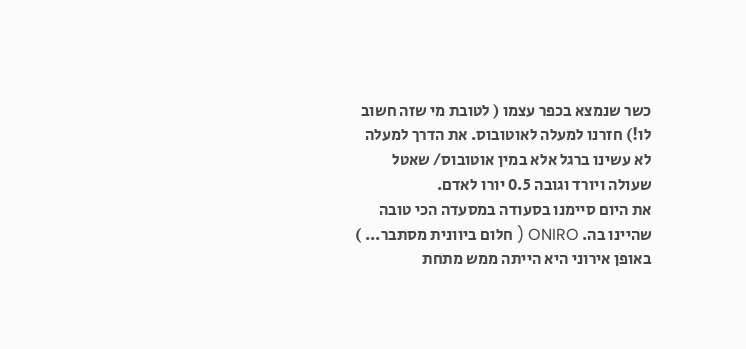כשר שנמצא בכפר עצמו ( לטובת מי שזה חשוב לו!) חזרנו למעלה לאוטובוס. את הדרך למעלה לא עשינו ברגל אלא במין אוטובוס/ שאטל שעולה ויורד וגובה 0.5 יורו לאדם.
את היום סיימנו בסעודה במסעדה הכי טובה שהיינו בה. ONIRO ( חלום ביוונית מסתבר... ) באופן אירוני היא הייתה ממש מתחת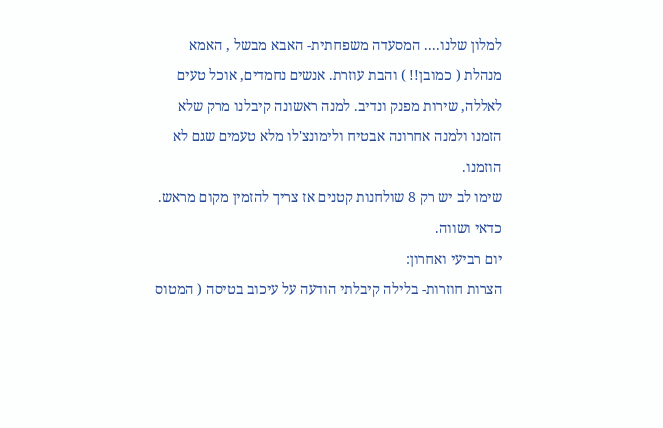למלון שלנו.... המסעדה משפחתית- האבא מבשל , האמא מנהלת ( כמובן!! ) והבת עוזרת. אנשים נחמדים, אוכל טעים לאללה, שירות מפנק ונדיב. למנה ראשונה קיבלנו מרק שלא הזמנו ולמנה אחרונה אבטיח ולימונצ'לו מלא טעמים שגם לא הוזמנו.
שימו לב יש רק 8 שולחנות קטנים אז צריך להזמין מקום מראש. כדאי ושווה.
יום רביעי ואחרון:
הצרות חוזרות- בלילה קיבלתי הודעה על עיכוב בטיסה ( המטוס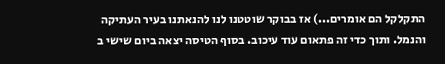התקלקל הם אומרים...) אז בבוקר שוטטנו לנו להנאתנו בעיר העתיקה והנמל. ותוך כדי זה פתאום עוד עיכוב. בסוף הטיסה יצאה ביום שישי ב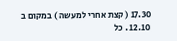17.30 ( קצת אחרי למעשה ) במקום ב 12.10 . כל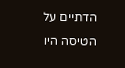הדתיים על הטיסה היו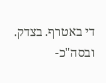די באטרף. בצדק.
ובסה"כ-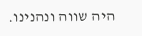היה שווה ונהנינו.